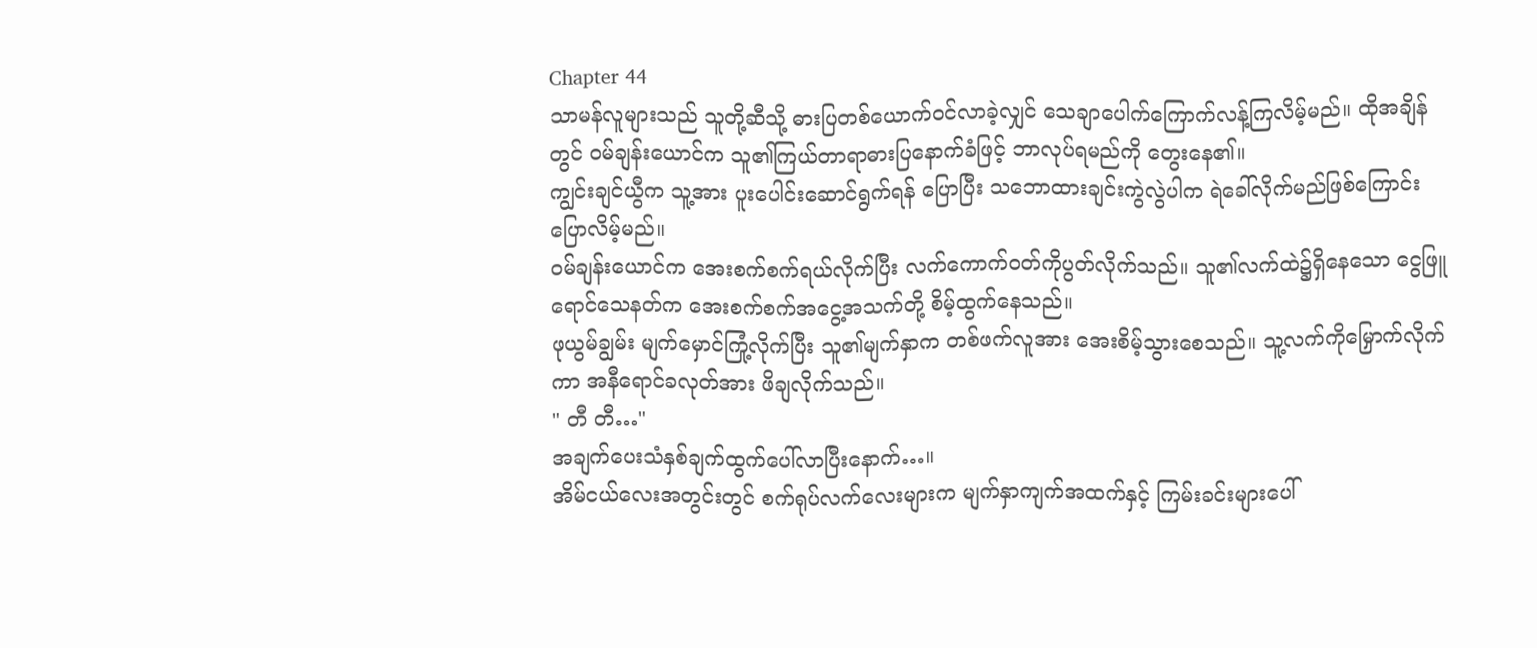Chapter 44
သာမန်လူများသည် သူတို့ဆီသို့ ဓားပြတစ်ယောက်ဝင်လာခဲ့လျှင် သေချာပေါက်ကြောက်လန့်ကြလိမ့်မည်။ ထိုအချိန်တွင် ဝမ်ချန်းယောင်က သူ၏ကြယ်တာရာဓားပြနောက်ခံဖြင့် ဘာလုပ်ရမည်ကို တွေးနေ၏။
ကျွင်းချင်ယွီက သူ့အား ပူးပေါင်းဆောင်ရွက်ရန် ပြောပြီး သဘောထားချင်းကွဲလွဲပါက ရဲခေါ်လိုက်မည်ဖြစ်ကြောင်းပြောလိမ့်မည်။
ဝမ်ချန်းယောင်က အေးစက်စက်ရယ်လိုက်ပြီး လက်ကောက်၀တ်ကိုပွတ်လိုက်သည်။ သူ၏လက်ထဲ၌ရှိနေသော ငွေဖြူရောင်သေနတ်က အေးစက်စက်အငွေ့အသက်တို့ စိမ့်ထွက်နေသည်။
ဖုယွမ်ချွမ်း မျက်မှောင်ကြုံ့လိုက်ပြီး သူ၏မျက်နှာက တစ်ဖက်လူအား အေးစိမ့်သွားစေသည်။ သူ့လက်ကိုမြှောက်လိုက်ကာ အနီရောင်ခလုတ်အား ဖိချလိုက်သည်။
" တီ တီ…"
အချက်ပေးသံနှစ်ချက်ထွက်ပေါ်လာပြီးနောက်…။
အိမ်ငယ်လေးအတွင်းတွင် စက်ရုပ်လက်လေးများက မျက်နှာကျက်အထက်နှင့် ကြမ်းခင်းများပေါ်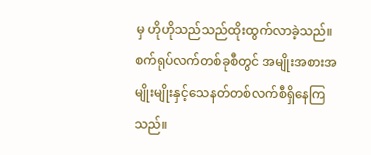မှ ဟိုဟိုသည်သည်ထိုးထွက်လာခဲ့သည်။ စက်ရုပ်လက်တစ်ခုစီတွင် အမျိုးအစားအမျိုးမျိုးနှင့်သေနတ်တစ်လက်စီရှိနေကြသည်။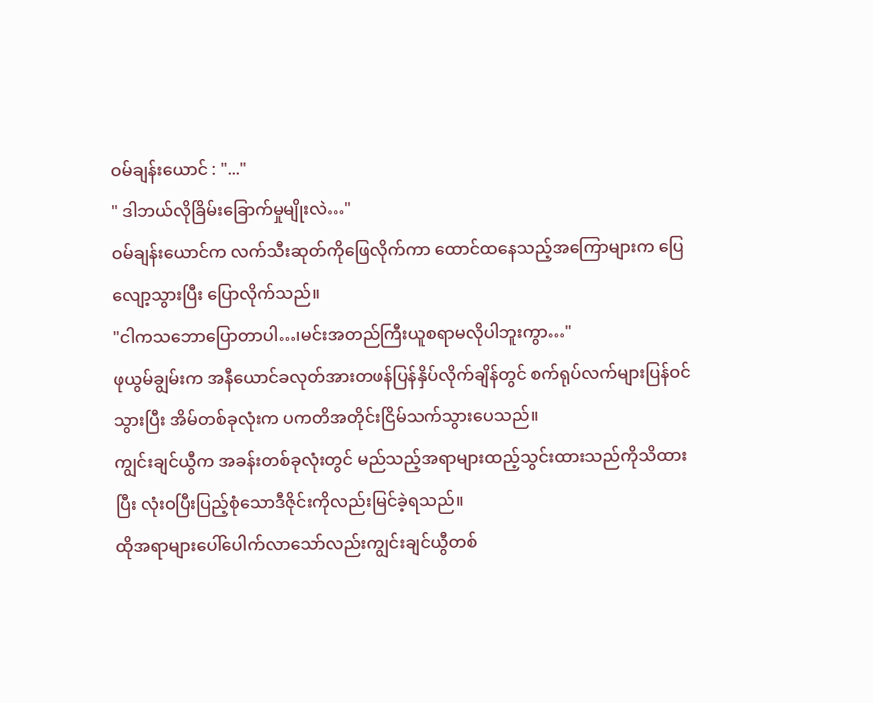ဝမ်ချန်းယောင် : "..."
" ဒါဘယ်လိုခြိမ်းခြောက်မှုမျိုးလဲ…"
ဝမ်ချန်းယောင်က လက်သီးဆုတ်ကိုဖြေလိုက်ကာ ထောင်ထနေသည့်အကြောများက ပြေလျော့သွားပြီး ပြောလိုက်သည်။
"ငါကသဘောပြောတာပါ…၊မင်းအတည်ကြီးယူစရာမလိုပါဘူးကွာ…"
ဖုယွမ်ချွမ်းက အနီယောင်ခလုတ်အားတဖန်ပြန်နှိပ်လိုက်ချိန်တွင် စက်ရုပ်လက်များပြန်ဝင်သွားပြီး အိမ်တစ်ခုလုံးက ပကတိအတိုင်းငြိမ်သက်သွားပေသည်။
ကျွင်းချင်ယွီက အခန်းတစ်ခုလုံးတွင် မည်သည့်အရာများထည့်သွင်းထားသည်ကိုသိထားပြီး လုံးဝပြီးပြည့်စုံသောဒီဇိုင်းကိုလည်းမြင်ခဲ့ရသည်။
ထိုအရာများပေါ်ပေါက်လာသော်လည်းကျွင်းချင်ယွီတစ်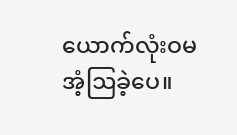ယောက်လုံးဝမအံ့ဩခဲ့ပေ။